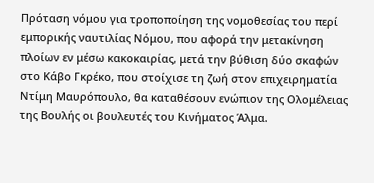Πρόταση νόμου για τροποποίηση της νομοθεσίας του περί εμπορικής ναυτιλίας Νόμου, που αφορά την μετακίνηση πλοίων εν μέσω κακοκαιρίας, μετά την βύθιση δύο σκαφών στο Κάβο Γκρέκο, που στοίχισε τη ζωή στον επιχειρηματία Ντίμη Μαυρόπουλο, θα καταθέσουν ενώπιον της Ολομέλειας της Βουλής οι βουλευτές του Κινήματος Άλμα.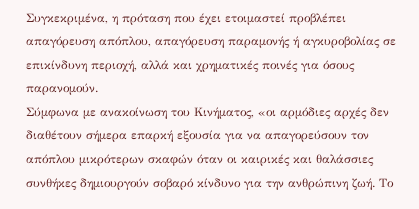Συγκεκριμένα, η πρόταση που έχει ετοιμαστεί προβλέπει απαγόρευση απόπλου, απαγόρευση παραμονής ή αγκυροβολίας σε επικίνδυνη περιοχή, αλλά και χρηματικές ποινές για όσους παρανομούν.
Σύμφωνα με ανακοίνωση του Κινήματος, «οι αρμόδιες αρχές δεν διαθέτουν σήμερα επαρκή εξουσία για να απαγορεύσουν τον απόπλου μικρότερων σκαφών όταν οι καιρικές και θαλάσσιες συνθήκες δημιουργούν σοβαρό κίνδυνο για την ανθρώπινη ζωή. Το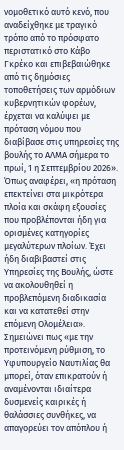νομοθετικό αυτό κενό, που αναδείχθηκε με τραγικό τρόπο από το πρόσφατο περιστατικό στο Κάβο Γκρέκο και επιβεβαιώθηκε από τις δημόσιες τοποθετήσεις των αρμόδιων κυβερνητικών φορέων, έρχεται να καλύψει με πρόταση νόμου που διαβίβασε στις υπηρεσίες της βουλής το ΑΛΜΑ σήμερα το πρωί, 1 η Σεπτεμβρίου 2026».
Όπως αναφέρει, «η πρόταση επεκτείνει στα μικρότερα πλοία και σκάφη εξουσίες που προβλέπονται ήδη για ορισμένες κατηγορίες μεγαλύτερων πλοίων. Έχει ήδη διαβιβαστεί στις Υπηρεσίες της Βουλής, ώστε να ακολουθηθεί η προβλεπόμενη διαδικασία και να κατατεθεί στην επόμενη Ολομέλεια».
Σημειώνει πως «με την προτεινόμενη ρύθμιση, το Υφυπουργείο Ναυτιλίας θα μπορεί, όταν επικρατούν ή αναμένονται ιδιαίτερα δυσμενείς καιρικές ή θαλάσσιες συνθήκες, να απαγορεύει τον απόπλου ή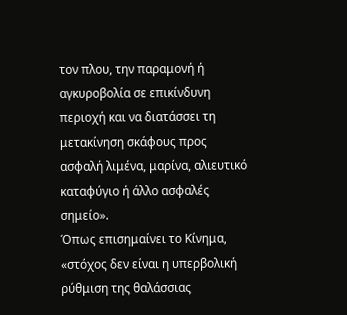τον πλου, την παραμονή ή αγκυροβολία σε επικίνδυνη περιοχή και να διατάσσει τη μετακίνηση σκάφους προς ασφαλή λιμένα, μαρίνα, αλιευτικό καταφύγιο ή άλλο ασφαλές σημείο».
Όπως επισημαίνει το Κίνημα, «στόχος δεν είναι η υπερβολική ρύθμιση της θαλάσσιας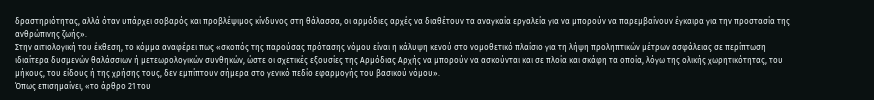δραστηριότητας, αλλά όταν υπάρχει σοβαρός και προβλέψιμος κίνδυνος στη θάλασσα, οι αρμόδιες αρχές να διαθέτουν τα αναγκαία εργαλεία για να μπορούν να παρεμβαίνουν έγκαιρα για την προστασία της ανθρώπινης ζωής».
Στην αιτιολογική του έκθεση, το κόμμα αναφέρει πως «σκοπός της παρούσας πρότασης νόμου είναι η κάλυψη κενού στο νομοθετικό πλαίσιο για τη λήψη προληπτικών μέτρων ασφάλειας σε περίπτωση ιδιαίτερα δυσμενών θαλάσσιων ή μετεωρολογικών συνθηκών, ώστε οι σχετικές εξουσίες της Αρμόδιας Αρχής να μπορούν να ασκούνται και σε πλοία και σκάφη τα οποία, λόγω της ολικής χωρητικότητας, του μήκους, του είδους ή της χρήσης τους, δεν εμπίπτουν σήμερα στο γενικό πεδίο εφαρμογής του βασικού νόμου».
Όπως επισημαίνει, «το άρθρο 21 του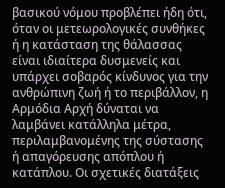βασικού νόμου προβλέπει ήδη ότι, όταν οι μετεωρολογικές συνθήκες ή η κατάσταση της θάλασσας είναι ιδιαίτερα δυσμενείς και υπάρχει σοβαρός κίνδυνος για την ανθρώπινη ζωή ή το περιβάλλον, η Αρμόδια Αρχή δύναται να λαμβάνει κατάλληλα μέτρα, περιλαμβανομένης της σύστασης ή απαγόρευσης απόπλου ή κατάπλου. Οι σχετικές διατάξεις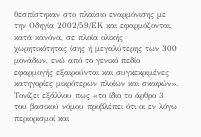θεσπίστηκαν στο πλαίσιο εναρμόνισης με την Οδηγία 2002/59/ΕΚ και εφαρμόζονται, κατά κανόνα, σε πλοία ολικής χωρητικότητας ίσης ή μεγαλύτερης των 300 μονάδων, ενώ από το γενικό πεδίο εφαρμογής εξαιρούνται και συγκεκριμένες κατηγορίες μικρότερων πλοίων και σκαφών».
Τονίζει εξάλλου πως «το ίδιο το άρθρο 3 του βασικού νόμου προβλέπει ότι οι εν λόγω περιορισμοί και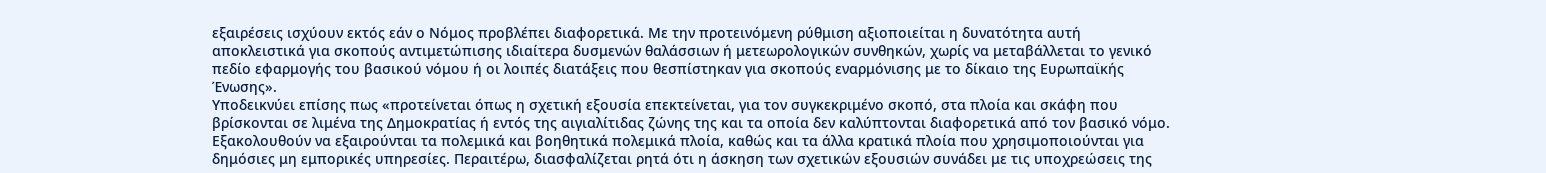εξαιρέσεις ισχύουν εκτός εάν ο Νόμος προβλέπει διαφορετικά. Με την προτεινόμενη ρύθμιση αξιοποιείται η δυνατότητα αυτή αποκλειστικά για σκοπούς αντιμετώπισης ιδιαίτερα δυσμενών θαλάσσιων ή μετεωρολογικών συνθηκών, χωρίς να μεταβάλλεται το γενικό πεδίο εφαρμογής του βασικού νόμου ή οι λοιπές διατάξεις που θεσπίστηκαν για σκοπούς εναρμόνισης με το δίκαιο της Ευρωπαϊκής Ένωσης».
Υποδεικνύει επίσης πως «προτείνεται όπως η σχετική εξουσία επεκτείνεται, για τον συγκεκριμένο σκοπό, στα πλοία και σκάφη που βρίσκονται σε λιμένα της Δημοκρατίας ή εντός της αιγιαλίτιδας ζώνης της και τα οποία δεν καλύπτονται διαφορετικά από τον βασικό νόμο. Εξακολουθούν να εξαιρούνται τα πολεμικά και βοηθητικά πολεμικά πλοία, καθώς και τα άλλα κρατικά πλοία που χρησιμοποιούνται για δημόσιες μη εμπορικές υπηρεσίες. Περαιτέρω, διασφαλίζεται ρητά ότι η άσκηση των σχετικών εξουσιών συνάδει με τις υποχρεώσεις της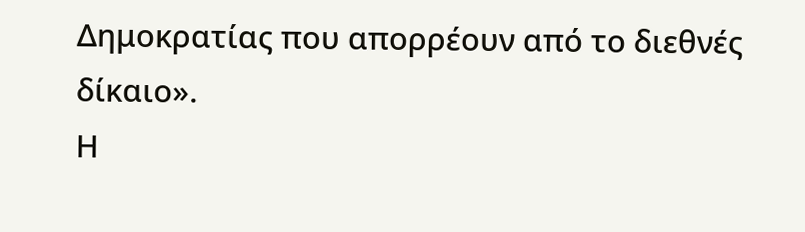Δημοκρατίας που απορρέουν από το διεθνές δίκαιο».
Η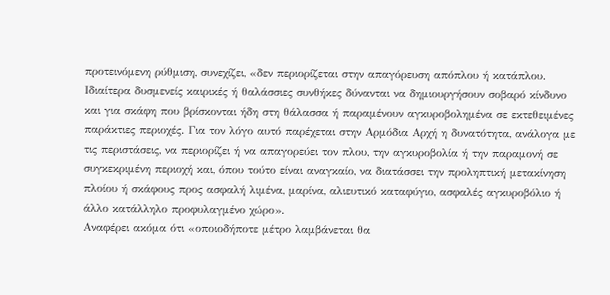προτεινόμενη ρύθμιση, συνεχίζει, «δεν περιορίζεται στην απαγόρευση απόπλου ή κατάπλου. Ιδιαίτερα δυσμενείς καιρικές ή θαλάσσιες συνθήκες δύνανται να δημιουργήσουν σοβαρό κίνδυνο και για σκάφη που βρίσκονται ήδη στη θάλασσα ή παραμένουν αγκυροβολημένα σε εκτεθειμένες παράκτιες περιοχές. Για τον λόγο αυτό παρέχεται στην Αρμόδια Αρχή η δυνατότητα, ανάλογα με τις περιστάσεις, να περιορίζει ή να απαγορεύει τον πλου, την αγκυροβολία ή την παραμονή σε συγκεκριμένη περιοχή και, όπου τούτο είναι αναγκαίο, να διατάσσει την προληπτική μετακίνηση πλοίου ή σκάφους προς ασφαλή λιμένα, μαρίνα, αλιευτικό καταφύγιο, ασφαλές αγκυροβόλιο ή άλλο κατάλληλο προφυλαγμένο χώρο».
Αναφέρει ακόμα ότι «οποιοδήποτε μέτρο λαμβάνεται θα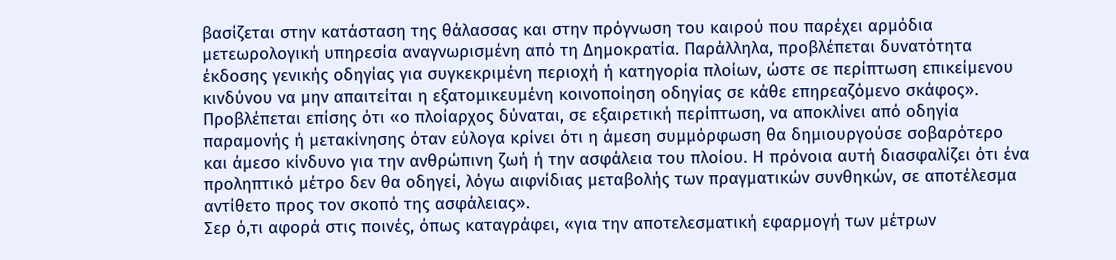βασίζεται στην κατάσταση της θάλασσας και στην πρόγνωση του καιρού που παρέχει αρμόδια μετεωρολογική υπηρεσία αναγνωρισμένη από τη Δημοκρατία. Παράλληλα, προβλέπεται δυνατότητα έκδοσης γενικής οδηγίας για συγκεκριμένη περιοχή ή κατηγορία πλοίων, ώστε σε περίπτωση επικείμενου κινδύνου να μην απαιτείται η εξατομικευμένη κοινοποίηση οδηγίας σε κάθε επηρεαζόμενο σκάφος».
Προβλέπεται επίσης ότι «ο πλοίαρχος δύναται, σε εξαιρετική περίπτωση, να αποκλίνει από οδηγία παραμονής ή μετακίνησης όταν εύλογα κρίνει ότι η άμεση συμμόρφωση θα δημιουργούσε σοβαρότερο και άμεσο κίνδυνο για την ανθρώπινη ζωή ή την ασφάλεια του πλοίου. Η πρόνοια αυτή διασφαλίζει ότι ένα προληπτικό μέτρο δεν θα οδηγεί, λόγω αιφνίδιας μεταβολής των πραγματικών συνθηκών, σε αποτέλεσμα αντίθετο προς τον σκοπό της ασφάλειας».
Σερ ό,τι αφορά στις ποινές, όπως καταγράφει, «για την αποτελεσματική εφαρμογή των μέτρων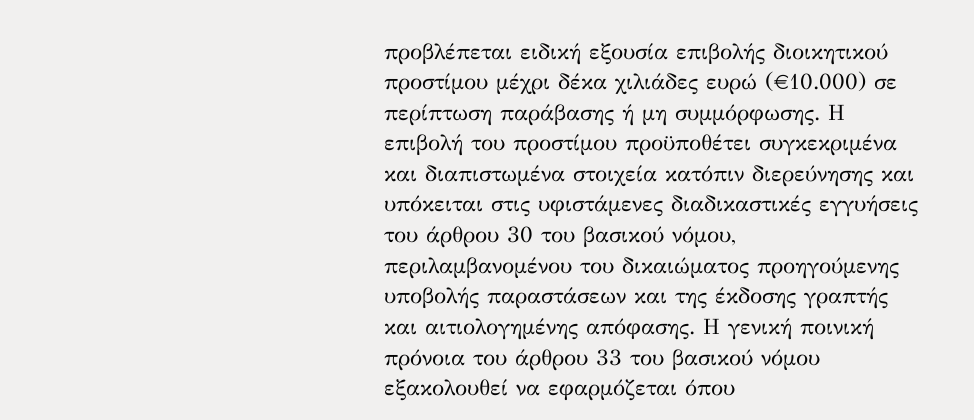προβλέπεται ειδική εξουσία επιβολής διοικητικού προστίμου μέχρι δέκα χιλιάδες ευρώ (€10.000) σε περίπτωση παράβασης ή μη συμμόρφωσης. Η επιβολή του προστίμου προϋποθέτει συγκεκριμένα και διαπιστωμένα στοιχεία κατόπιν διερεύνησης και υπόκειται στις υφιστάμενες διαδικαστικές εγγυήσεις του άρθρου 30 του βασικού νόμου, περιλαμβανομένου του δικαιώματος προηγούμενης υποβολής παραστάσεων και της έκδοσης γραπτής και αιτιολογημένης απόφασης. Η γενική ποινική πρόνοια του άρθρου 33 του βασικού νόμου εξακολουθεί να εφαρμόζεται όπου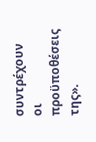συντρέχουν οι προϋποθέσεις της».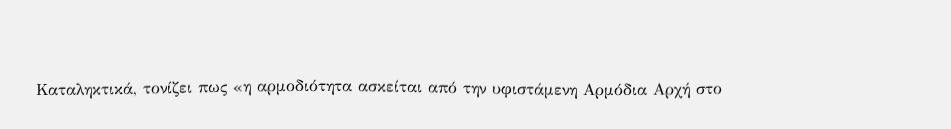Καταληκτικά, τονίζει πως «η αρμοδιότητα ασκείται από την υφιστάμενη Αρμόδια Αρχή στο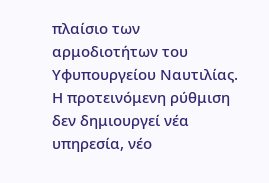πλαίσιο των αρμοδιοτήτων του Υφυπουργείου Ναυτιλίας. Η προτεινόμενη ρύθμιση δεν δημιουργεί νέα υπηρεσία, νέο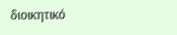διοικητικό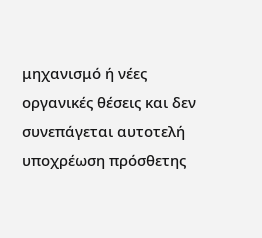μηχανισμό ή νέες οργανικές θέσεις και δεν συνεπάγεται αυτοτελή υποχρέωση πρόσθετης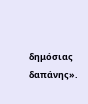δημόσιας δαπάνης».